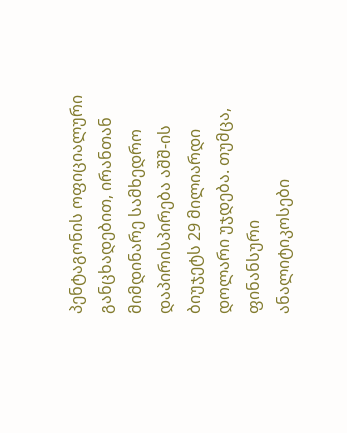პენტაგონის ოფიციალური განცხადებით, ირანთან მიმდინარე სამხედრო დაპირისპირება აშშ-ის ბიუჯეტს 29 მილიარდი დოლარი უჯდება. თუმცა, ფინანსური ანალიტიკოსები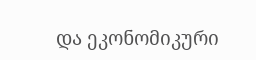და ეკონომიკური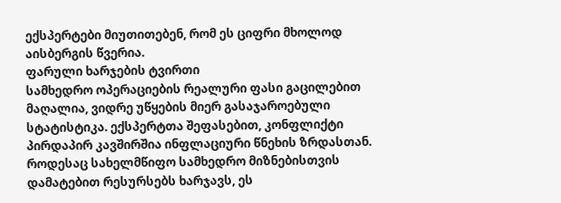ექსპერტები მიუთითებენ, რომ ეს ციფრი მხოლოდ აისბერგის წვერია.
ფარული ხარჯების ტვირთი
სამხედრო ოპერაციების რეალური ფასი გაცილებით მაღალია, ვიდრე უწყების მიერ გასაჯაროებული სტატისტიკა. ექსპერტთა შეფასებით, კონფლიქტი პირდაპირ კავშირშია ინფლაციური წნეხის ზრდასთან. როდესაც სახელმწიფო სამხედრო მიზნებისთვის დამატებით რესურსებს ხარჯავს, ეს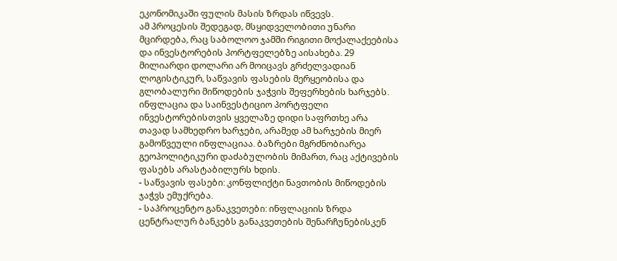ეკონომიკაში ფულის მასის ზრდას იწვევს.
ამ პროცესის შედეგად, მსყიდველობითი უნარი მცირდება, რაც საბოლოო ჯამში რიგითი მოქალაქეებისა და ინვესტორების პორტფელებზე აისახება. 29 მილიარდი დოლარი არ მოიცავს გრძელვადიან ლოგისტიკურ, საწვავის ფასების მერყეობისა და გლობალური მიწოდების ჯაჭვის შეფერხების ხარჯებს.
ინფლაცია და საინვესტიციო პორტფელი
ინვესტორებისთვის ყველაზე დიდი საფრთხე არა თავად სამხედრო ხარჯები, არამედ ამ ხარჯების მიერ გამოწვეული ინფლაციაა. ბაზრები მგრძნობიარეა გეოპოლიტიკური დაძაბულობის მიმართ, რაც აქტივების ფასებს არასტაბილურს ხდის.
- საწვავის ფასები: კონფლიქტი ნავთობის მიწოდების ჯაჭვს ემუქრება.
- საპროცენტო განაკვეთები: ინფლაციის ზრდა ცენტრალურ ბანკებს განაკვეთების შენარჩუნებისკენ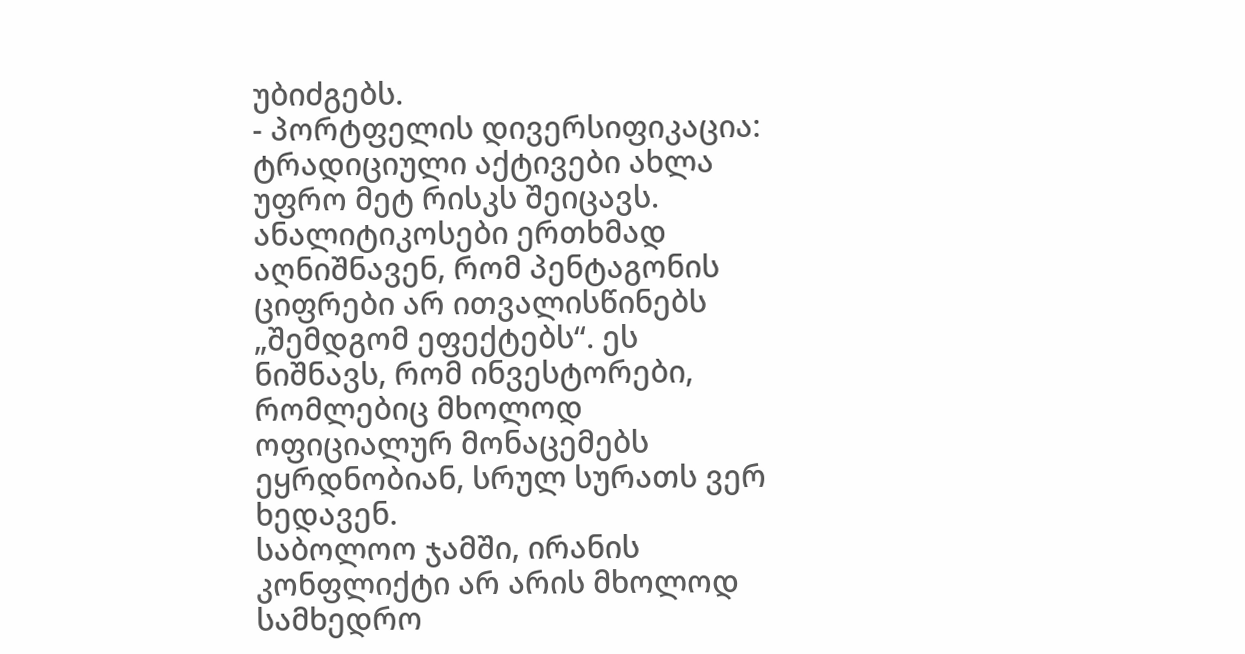უბიძგებს.
- პორტფელის დივერსიფიკაცია: ტრადიციული აქტივები ახლა უფრო მეტ რისკს შეიცავს.
ანალიტიკოსები ერთხმად აღნიშნავენ, რომ პენტაგონის ციფრები არ ითვალისწინებს „შემდგომ ეფექტებს“. ეს ნიშნავს, რომ ინვესტორები, რომლებიც მხოლოდ ოფიციალურ მონაცემებს ეყრდნობიან, სრულ სურათს ვერ ხედავენ.
საბოლოო ჯამში, ირანის კონფლიქტი არ არის მხოლოდ სამხედრო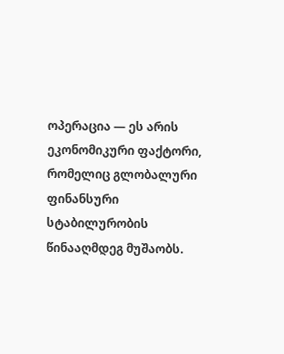ოპერაცია — ეს არის ეკონომიკური ფაქტორი, რომელიც გლობალური ფინანსური სტაბილურობის წინააღმდეგ მუშაობს.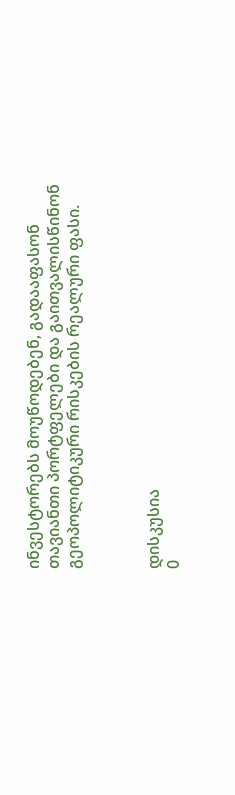ინვესტორებს მოუწოდებენ, გადააფასონ თავიანთი პორტფელები და გაითვალისწინონ გეოპოლიტიკური რისკების რეალური ფასი.



დისკუსია
0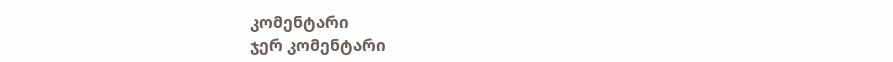კომენტარი
ჯერ კომენტარი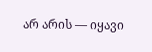არ არის — იყავი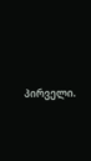პირველი.